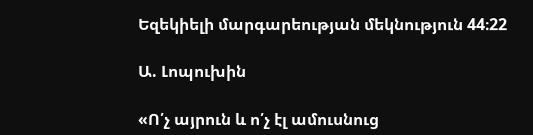Եզեկիելի մարգարեության մեկնություն 44։22

Ա. Լոպուխին

«Ո՛չ այրուն և ո՛չ էլ ամուսնուց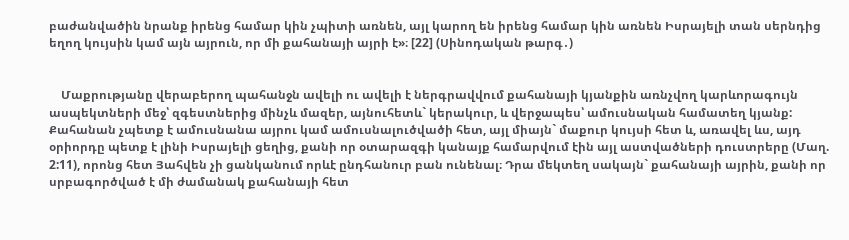բաժանվածին նրանք իրենց համար կին չպիտի առնեն, այլ կարող են իրենց համար կին առնեն Իսրայելի տան սերնդից եղող կույսին կամ այն այրուն, որ մի քահանայի այրի է»։ [22] (Սինոդական թարգ․)


    Մաքրությանը վերաբերող պահանջն ավելի ու ավելի է ներգրավվում քահանայի կյանքին առնչվող կարևորագույն ասպեկտների մեջ՝ զգեստներից մինչև մազեր, այնուհետև` կերակուր, և վերջապես՝ ամուսնական համատեղ կյանք: Քահանան չպետք է ամուսնանա այրու կամ ամուսնալուծվածի հետ, այլ միայն` մաքուր կույսի հետ և, առավել ևս, այդ օրիորդը պետք է լինի Իսրայելի ցեղից, քանի որ օտարազգի կանայք համարվում էին այլ աստվածների դուստրերը (Մաղ. 2:11), որոնց հետ Յահվեն չի ցանկանում որևէ ընդհանուր բան ունենալ։ Դրա մեկտեղ սակայն` քահանայի այրին, քանի որ սրբագործված է մի ժամանակ քահանայի հետ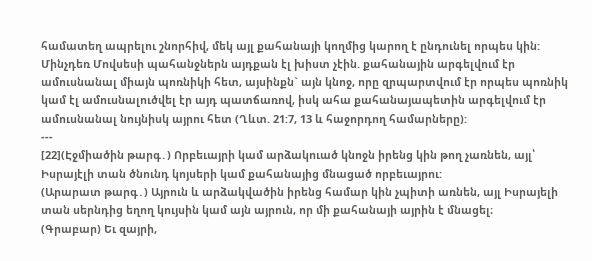համատեղ ապրելու շնորհիվ, մեկ այլ քահանայի կողմից կարող է ընդունել որպես կին: Մինչդեռ Մովսեսի պահանջներն այդքան էլ խիստ չէին. քահանային արգելվում էր ամուսնանալ միայն պոռնիկի հետ, այսինքն` այն կնոջ, որը զրպարտվում էր որպես պոռնիկ կամ էլ ամուսնալուծվել էր այդ պատճառով, իսկ ահա քահանայապետին արգելվում էր ամուսնանալ նույնիսկ այրու հետ (Ղևտ. 21:7, 13 և հաջորդող համարները):
---
[22](Էջմիածին թարգ․) Որբեւայրի կամ արձակուած կնոջն իրենց կին թող չառնեն, այլ՝ Իսրայէլի տան ծնունդ կոյսերի կամ քահանայից մնացած որբեւայրու:
(Արարատ թարգ․) Այրուն և արձակվածին իրենց համար կին չպիտի առնեն, այլ Իսրայելի տան սերնդից եղող կույսին կամ այն այրուն, որ մի քահանայի այրին է մնացել։
(Գրաբար) Եւ զայրի,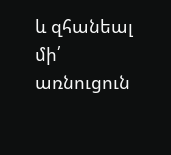և զհանեալ մի՛ առնուցուն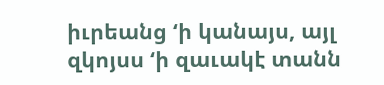իւրեանց ‘ի կանայս, այլ զկոյսս ‘ի զաւակէ տանն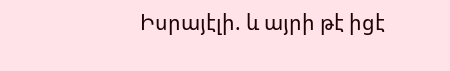Իսրայէլի. և այրի թէ իցէ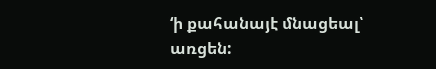‘ի քահանայէ մնացեալ՝ առցեն: